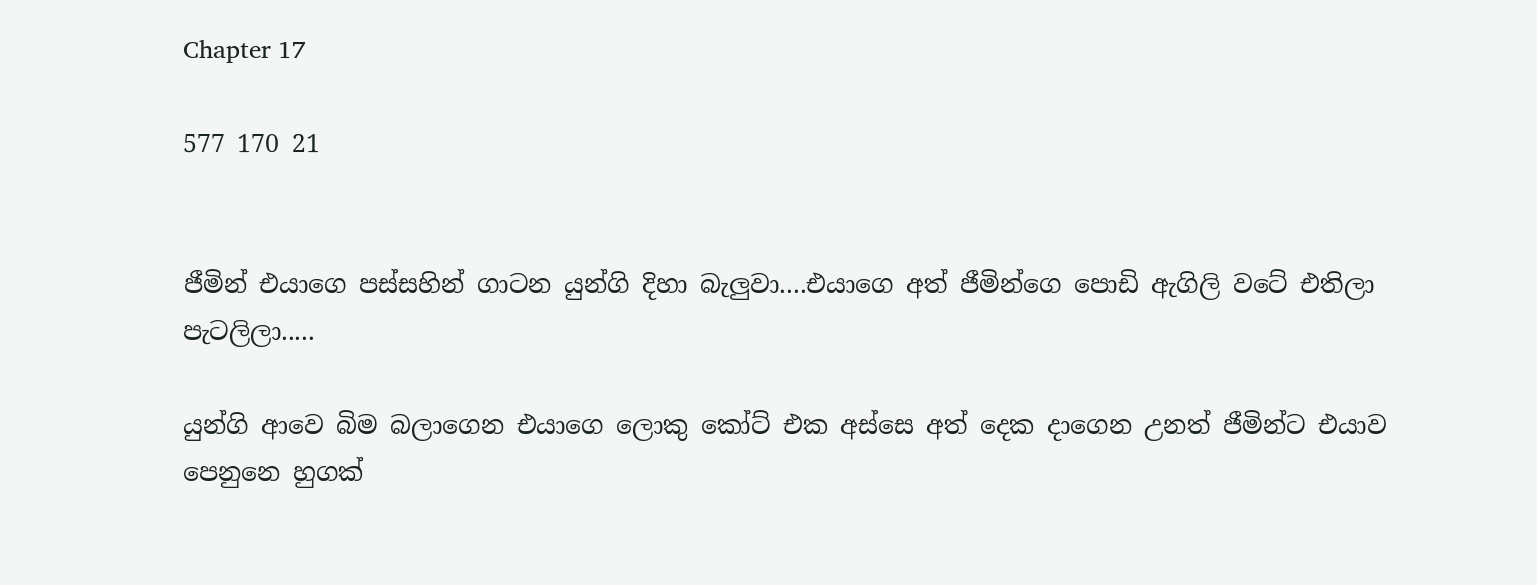Chapter 17

577 170 21


ජීමින් එයාගෙ පස්සහින් ගාටන යුන්ගි දිහා බැලුවා....එයාගෙ අත් ජීමින්ගෙ පොඩි ඇගිලි වටේ එතිලා පැටලිලා.....

යුන්ගි ආවෙ බිම බලාගෙන එයාගෙ ලොකු කෝට් එක අස්සෙ අත් දෙක දාගෙන උනත් ජීමින්ට එයාව පෙනුනෙ හුගක්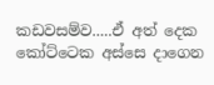කඩවසම්ව.....ඒ අත් දෙක කෝට්ටෙක අස්සෙ දාගෙන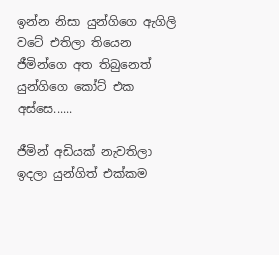ඉන්න නිසා යුන්ගිගෙ ඇගිලි වටේ එතිලා තියෙන ජීමින්ගෙ අත තිබුනෙත් යුන්ගිගෙ කෝට් එක අස්සෙ......

ජීමින් අඩියක් නැවතිලා ඉදලා යුන්ගිත් එක්කම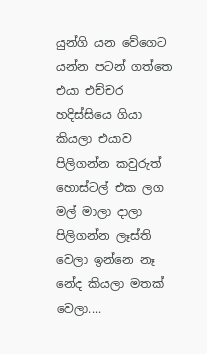යුන්ගි යන වේගෙට යන්න පටන් ගත්තෙ එයා එච්චර හදිස්සියෙ ගියා කියලා එයාව පිලිගන්න කවුරුත් හොස්ටල් එක ලග මල් මාලා දාලා පිලිගන්න ලෑස්ති වෙලා ඉන්නෙ නෑ නේද කියලා මතක් වෙලා....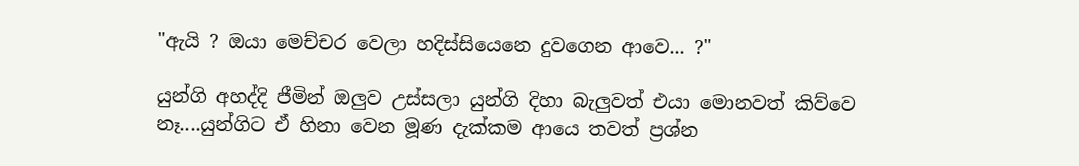"ඇයි ? ඔයා මෙච්චර වෙලා හදිස්සියෙනෙ දුවගෙන ආවෙ... ?"

යුන්ගි අහද්දි ජීමින් ඔලුව උස්සලා යුන්ගි දිහා බැලුවත් එයා මොනවත් කිව්වෙ නෑ....යුන්ගිට ඒ හිනා වෙන මූණ දැක්කම ආයෙ තවත් ප්‍රශ්න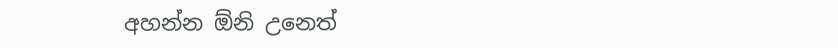අහන්න ඕනි උනෙත්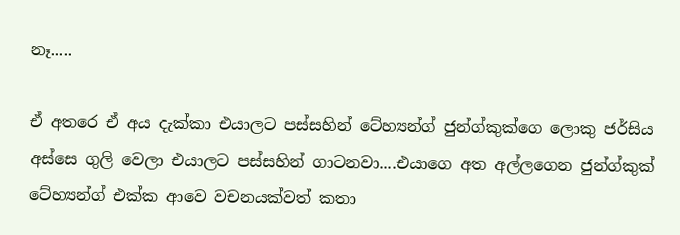නෑ.....

ඒ අතරෙ ඒ අය දැක්කා එයාලට පස්සහින් ටේහ්‍යන්ග් ජුන්ග්කුක්ගෙ ලොකු ජර්සිය අස්සෙ ගුලි වෙලා එයාලට පස්සහින් ගාටනවා....එයාගෙ අත අල්ලගෙන ජුන්ග්කුක් ටේහ්‍යන්ග් එක්ක ආවෙ වචනයක්වත් කතා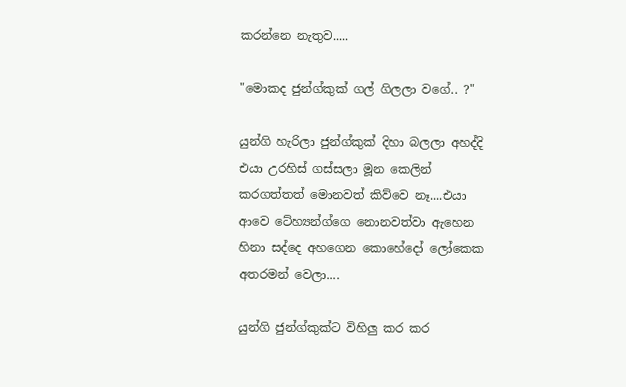කරන්නෙ නැතුව.....

"මොකද ජුන්ග්කුක් ගල් ගිලලා වගේ.. ?"

යුන්ගි හැරිලා ජුන්ග්කුක් දිහා බලලා අහද්දි එයා උරහිස් ගස්සලා මූන කෙලින් කරගත්තත් මොනවත් කිව්වෙ නෑ....එයා ආවෙ ටේහ්‍යන්ග්ගෙ නොනවත්වා ඇහෙන හිනා සද්දෙ අහගෙන කොහේදෝ ලෝකෙක අතරමන් වෙලා....

යුන්ගි ජුන්ග්කුක්ට විහිලු කර කර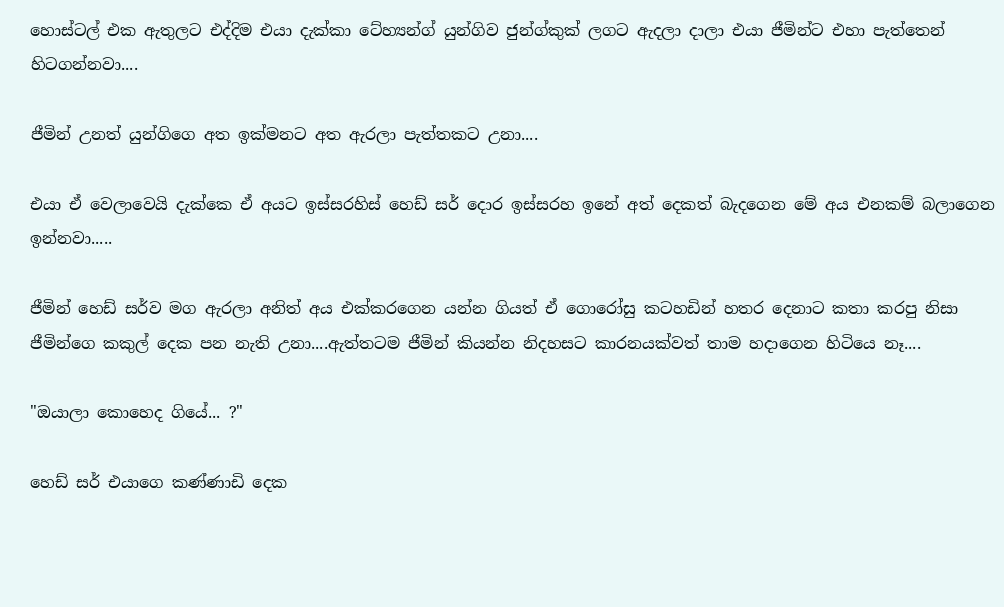හොස්ටල් එක ඇතුලට එද්දිම එයා දැක්කා ටේහ්‍යන්ග් යුන්ගිව ජුන්ග්කුක් ලගට ඇදලා දාලා එයා ජීමින්ට එහා පැත්තෙන් හිටගන්නවා....

ජීමින් උනත් යුන්ගිගෙ අත ඉක්මනට අත ඇරලා පැත්තකට උනා....

එයා ඒ වෙලාවෙයි දැක්කෙ ඒ අයට ඉස්සරහිස් හෙඩ් සර් දොර ඉස්සරහ ඉනේ අත් දෙකත් බැදගෙන මේ අය එනකම් බලාගෙන ඉන්නවා.....

ජීමින් හෙඩ් සර්ව මග ඇරලා අනිත් අය එක්කරගෙන යන්න ගියත් ඒ ගොරෝසු කටහඩින් හතර දෙනාට කතා කරපු නිසා ජීමින්ගෙ කකුල් දෙක පන නැති උනා....ඇත්තටම ජීමින් කියන්න නිදහසට කාරනයක්වත් තාම හදාගෙන හිටියෙ නෑ....

"ඔයාලා කොහෙද ගියේ... ?"

හෙඩ් සර් එයාගෙ කණ්ණාඩි දෙක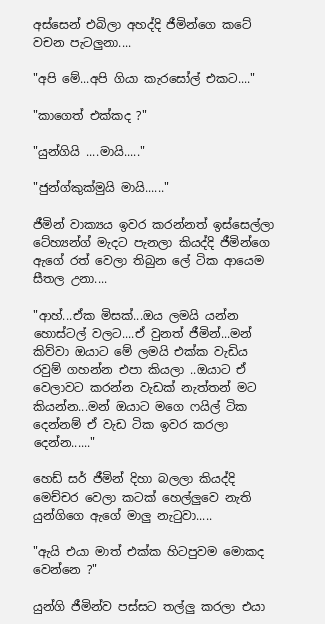අස්සෙන් එබිලා අහද්දි ජීමින්ගෙ කටේ වචන පැටලුනා....

"අපි මේ...අපි ගියා කැරසෝල් එකට...."

"කාගෙත් එක්කද ?"

"යුන්ගියි ....මායි....."

"ජුන්ග්කුක්මුයි මායි......"

ජීමින් වාක්‍යය ඉවර කරන්නත් ඉස්සෙල්ලා ටේහ්‍යන්ග් මැදට පැනලා කියද්දි ජීමින්ගෙ ඇගේ රත් වෙලා තිබුන ලේ ටික ආයෙම සීතල උනා....

"ආහ්...ඒක මිසක්...ඔය ලමයි යන්න හොස්ටල් වලට....ඒ වුනත් ජීමින්...මන් කිව්වා ඔයාට මේ ලමයි එක්ක වැඩිය රවුම් ගහන්න එපා කියලා ..ඔයාට ඒ වෙලාවට කරන්න වැඩක් නැත්තන් මට කියන්න...මන් ඔයාට මගෙ ෆයිල් ටික දෙන්නම් ඒ වැඩ ටික ඉවර කරලා දෙන්න......"

හෙඩ් සර් ජීමින් දිහා බලලා කියද්දි මෙච්චර වෙලා කටක් හෙල්ලුවෙ නැති යුන්ගිගෙ ඇගේ මාලු නැටුවා.....

"ඇයි එයා මාත් එක්ක හිටපුවම මොකද වෙන්නෙ ?"

යුන්ගි ජීමින්ව පස්සට තල්ලු කරලා එයා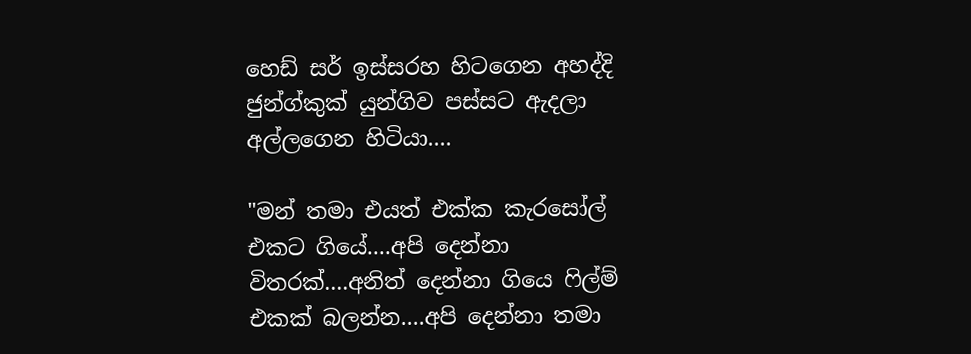හෙඩ් සර් ඉස්සරහ හිටගෙන අහද්දි ජුන්ග්කුක් යුන්ගිව පස්සට ඇදලා අල්ලගෙන හිටියා....

"මන් තමා එයත් එක්ක කැරසෝල් එකට ගියේ....අපි දෙන්නා විතරක්....අනිත් දෙන්නා ගියෙ ෆිල්ම් එකක් බලන්න....අපි දෙන්නා තමා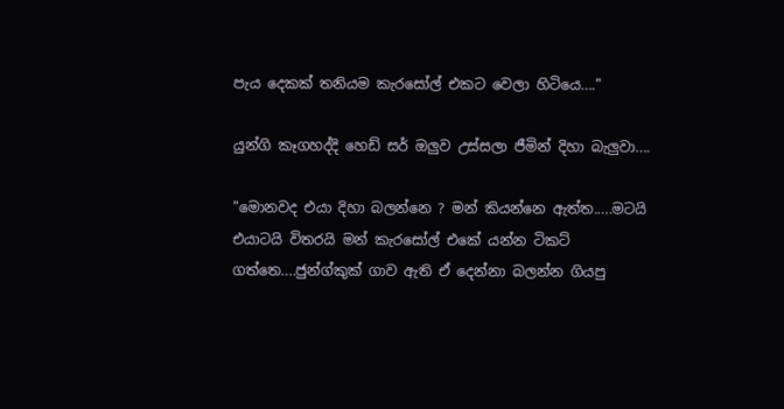පැය දෙකක් තනියම කැරසෝල් එකට වෙලා හිටියෙ...."

යුන්ගි කෑගහද්දි හෙඩ් සර් ඔලුව උස්සලා ජීමින් දිහා බැලුවා....

"මොනවද එයා දිහා බලන්නෙ ? මන් කියන්නෙ ඇත්ත.....මටයි එයාටයි විතරයි මන් කැරසෝල් එකේ යන්න ටිකට් ගත්තෙ....ජුන්ග්කුක් ගාව ඇති ඒ දෙන්නා බලන්න ගියපු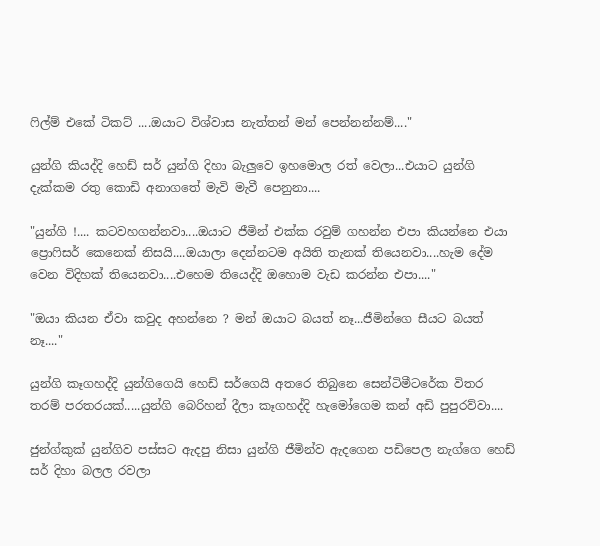ෆිල්ම් එකේ ටිකට් ....ඔයාට විශ්වාස නැත්තන් මන් පෙන්නන්නම්...."

යුන්ගි කියද්දි හෙඩ් සර් යුන්ගි දිහා බැලුවෙ ඉහමොල රත් වෙලා...එයාට යුන්ගි දැක්කම රතු කොඩි අනාගතේ මැවි මැවී පෙනුනා....

"යුන්ගි !.... කටවහගන්නවා....ඔයාට ජීමින් එක්ක රවුම් ගහන්න එපා කියන්නෙ එයා ප්‍රොෆිසර් කෙනෙක් නිසයි....ඔයාලා දෙන්නටම අයිති තැනක් තියෙනවා....හැම දේම වෙන විදිහක් තියෙනවා....එහෙම තියෙද්දි ඔහොම වැඩ කරන්න එපා...."

"ඔයා කියන ඒවා කවුද අහන්නෙ ? මන් ඔයාට බයත් නෑ...ජීමින්ගෙ සීයට බයත් නෑ...."

යුන්ගි කෑගහද්දි යුන්ගිගෙයි හෙඩ් සර්ගෙයි අතරෙ තිබුනෙ සෙන්ටිමීටරේක විතර තරම් පරතරයක්.....යුන්ගි බෙරිහන් දීලා කෑගහද්දි හැමෝගෙම කන් අඩි පුපුරව්වා....

ජුන්ග්කුක් යුන්ගිව පස්සට ඇදපු නිසා යුන්ගි ජීමින්ව ඇදගෙන පඩිපෙල නැග්ගෙ හෙඩ් සර් දිහා බලල රවලා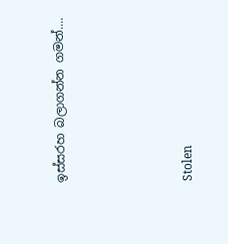ඉස්සරහ බලාගන්න ගමන්....




Stolen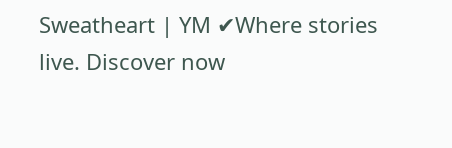Sweatheart | YM ✔Where stories live. Discover now